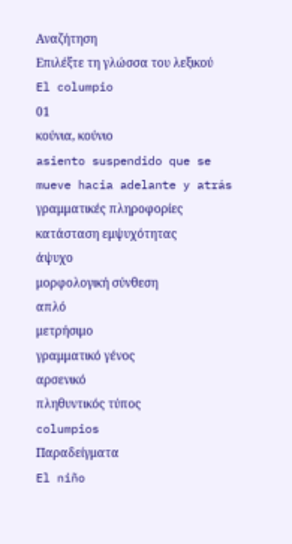Αναζήτηση
Επιλέξτε τη γλώσσα του λεξικού
El columpio
01
κούνια, κούνιο
asiento suspendido que se mueve hacia adelante y atrás
γραμματικές πληροφορίες
κατάσταση εμψυχότητας
άψυχο
μορφολογική σύνθεση
απλό
μετρήσιμο
γραμματικό γένος
αρσενικό
πληθυντικός τύπος
columpios
Παραδείγματα
El niño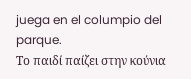juega en el columpio del parque.
Το παιδί παίζει στην κούνια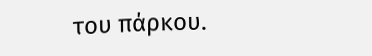του πάρκου.